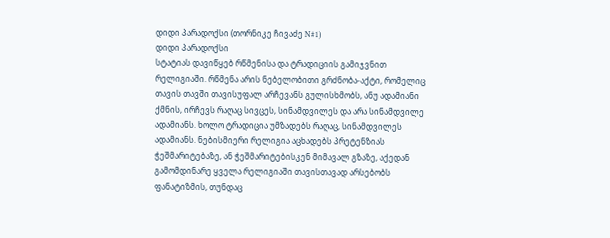დიდი პარადოქსი (თორნიკე ჩივაძე N#1)
დიდი პარადოქსი
სტატიას დავიწყებ რწმენისა და ტრადიციის გამიჯვნით რელიგიაში. რწმენა არის ნებელობითი გრძნობა-აქტი, რომელიც თავის თავში თავისუფალ არჩევანს გულისხმობს, ანუ ადამიანი ქმნის, ირჩევს რაღაც სივცეს, სინამდვილეს და არა სინამდვილე ადამიანს. ხოლო ტრადიცია უმზადებს რაღაც, სინამდვილეს ადამიანს. ნებისმიერი რელიგია აცხადებს პრეტენზიას ჭეშმარიტებაზე, ან ჭეშმარიტებისკენ მიმავალ გზაზე, აქედან გამომდინარე ყველა რელიგიაში თავისთავად არსებობს ფანატიზმის, თუნდაც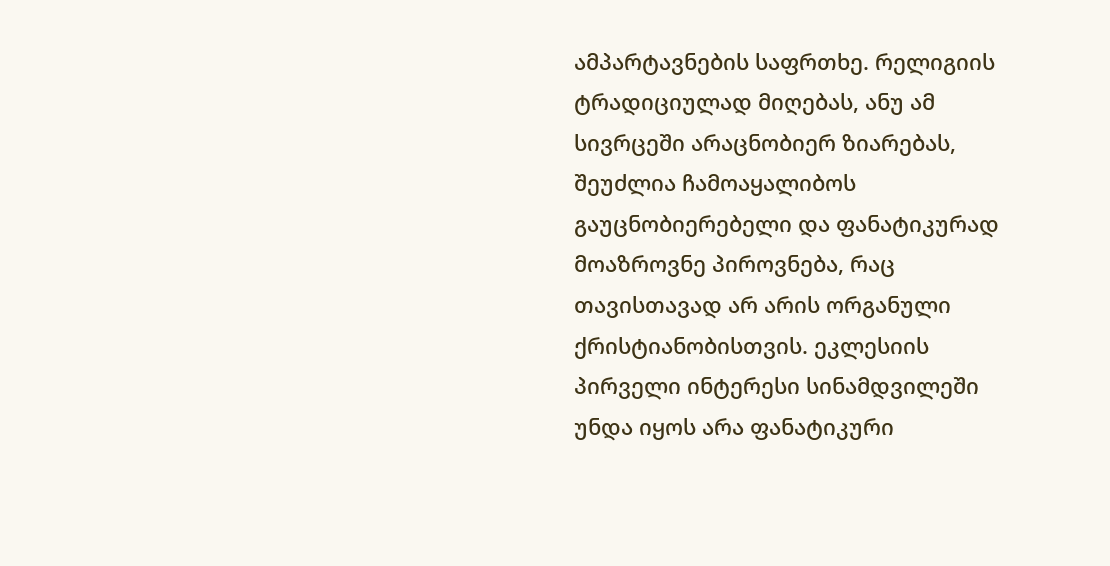ამპარტავნების საფრთხე. რელიგიის ტრადიციულად მიღებას, ანუ ამ სივრცეში არაცნობიერ ზიარებას, შეუძლია ჩამოაყალიბოს გაუცნობიერებელი და ფანატიკურად მოაზროვნე პიროვნება, რაც თავისთავად არ არის ორგანული ქრისტიანობისთვის. ეკლესიის პირველი ინტერესი სინამდვილეში უნდა იყოს არა ფანატიკური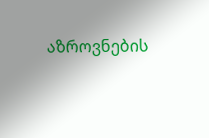აზროვნების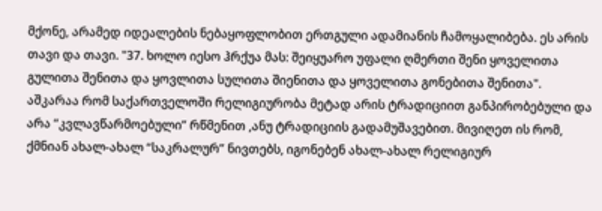მქონე, არამედ იდეალების ნებაყოფლობით ერთგული ადამიანის ჩამოყალიბება. ეს არის თავი და თავი. "37. ხოლო იესო ჰრქუა მას: შეიყუარო უფალი ღმერთი შენი ყოველითა გულითა შენითა და ყოვლითა სულითა შიენითა და ყოველითა გონებითა შენითა".
აშკარაა რომ საქართველოში რელიგიურობა მეტად არის ტრადიციით განპირობებული და არა “კვლავწარმოებული” რწმენით ,ანუ ტრადიციის გადამუშავებით. მივიღეთ ის რომ, ქმნიან ახალ-ახალ “საკრალურ” ნივთებს, იგონებენ ახალ-ახალ რელიგიურ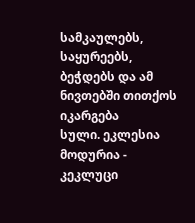სამკაულებს, საყურეებს, ბეჭდებს და ამ ნივთებში თითქოს იკარგება
სული. ეკლესია მოდურია - კეკლუცი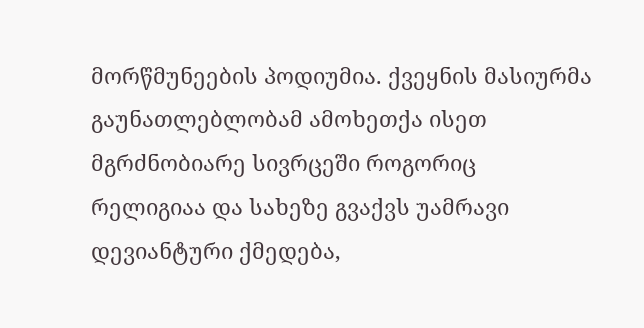მორწმუნეების პოდიუმია. ქვეყნის მასიურმა გაუნათლებლობამ ამოხეთქა ისეთ მგრძნობიარე სივრცეში როგორიც რელიგიაა და სახეზე გვაქვს უამრავი დევიანტური ქმედება,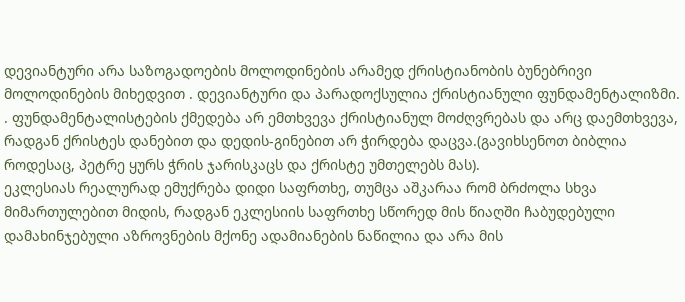დევიანტური არა საზოგადოების მოლოდინების არამედ ქრისტიანობის ბუნებრივი მოლოდინების მიხედვით . დევიანტური და პარადოქსულია ქრისტიანული ფუნდამენტალიზმი. . ფუნდამენტალისტების ქმედება არ ემთხვევა ქრისტიანულ მოძღვრებას და არც დაემთხვევა, რადგან ქრისტეს დანებით და დედის-გინებით არ ჭირდება დაცვა.(გავიხსენოთ ბიბლია როდესაც, პეტრე ყურს ჭრის ჯარისკაცს და ქრისტე უმთელებს მას).
ეკლესიას რეალურად ემუქრება დიდი საფრთხე, თუმცა აშკარაა რომ ბრძოლა სხვა მიმართულებით მიდის, რადგან ეკლესიის საფრთხე სწორედ მის წიაღში ჩაბუდებული დამახინჯებული აზროვნების მქონე ადამიანების ნაწილია და არა მის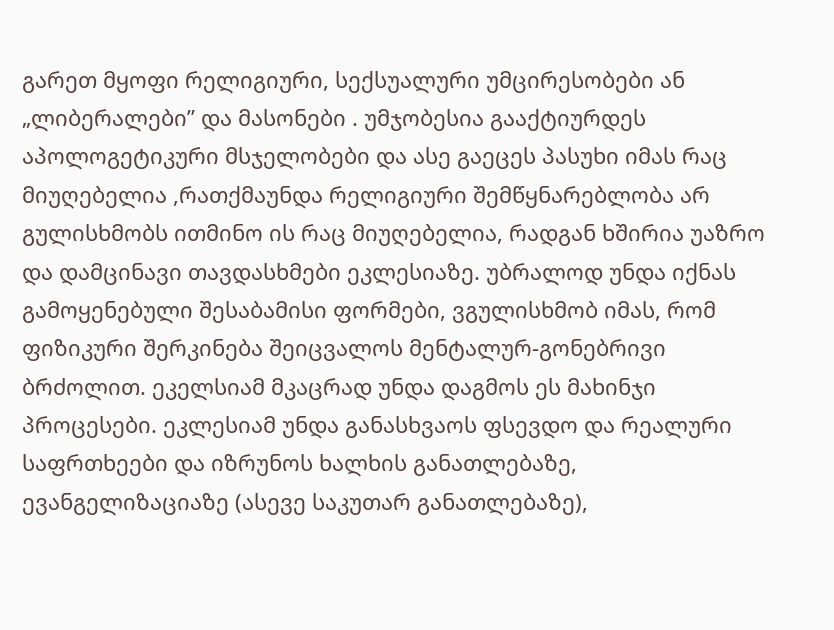გარეთ მყოფი რელიგიური, სექსუალური უმცირესობები ან „ლიბერალები” და მასონები . უმჯობესია გააქტიურდეს აპოლოგეტიკური მსჯელობები და ასე გაეცეს პასუხი იმას რაც მიუღებელია ,რათქმაუნდა რელიგიური შემწყნარებლობა არ გულისხმობს ითმინო ის რაც მიუღებელია, რადგან ხშირია უაზრო და დამცინავი თავდასხმები ეკლესიაზე. უბრალოდ უნდა იქნას გამოყენებული შესაბამისი ფორმები, ვგულისხმობ იმას, რომ ფიზიკური შერკინება შეიცვალოს მენტალურ-გონებრივი ბრძოლით. ეკელსიამ მკაცრად უნდა დაგმოს ეს მახინჯი პროცესები. ეკლესიამ უნდა განასხვაოს ფსევდო და რეალური საფრთხეები და იზრუნოს ხალხის განათლებაზე, ევანგელიზაციაზე (ასევე საკუთარ განათლებაზე),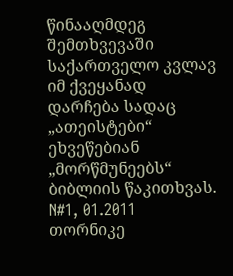წინააღმდეგ შემთხვევაში საქართველო კვლავ იმ ქვეყანად დარჩება სადაც „ათეისტები“ ეხვეწებიან „მორწმუნეებს“ ბიბლიის წაკითხვას.
N#1, 01.2011
თორნიკე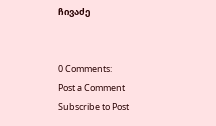ჩივაძე


0 Comments:
Post a Comment
Subscribe to Post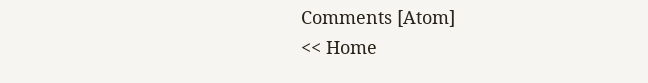Comments [Atom]
<< Home